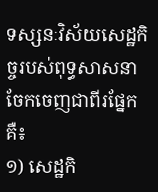ទស្សនៈវិស័យសេដ្ឋកិច្ចរបស់ពុទ្ធសាសនាចែកចេញជាពីរផ្នែកគឺ៖
១) សេដ្ឋកិ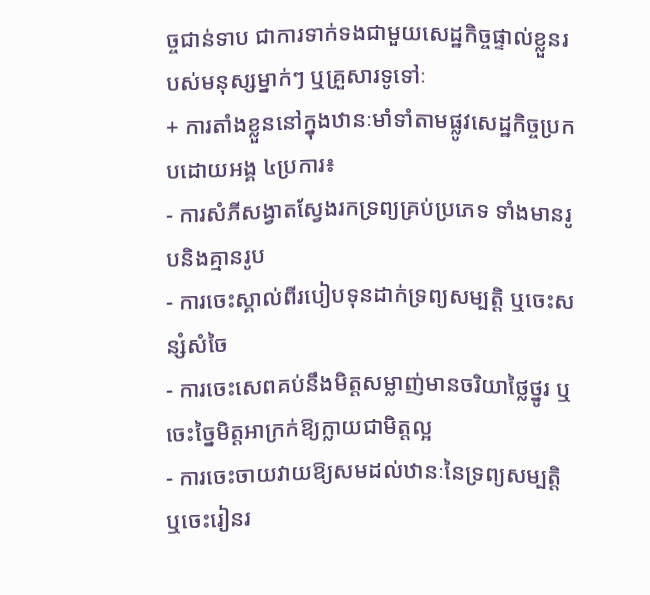ច្ចជាន់ទាប ជាការទាក់ទងជាមួយសេដ្ឋកិច្ចផ្ទាល់ខ្លួនរបស់មនុស្សម្នាក់ៗ ឬគ្រួសារទូទៅៈ
+ ការតាំងខ្លួននៅក្នុងឋានៈមាំទាំតាមផ្លូវសេដ្ឋកិច្ចប្រកបដោយអង្គ ៤ប្រការ៖
- ការសំភីសង្វាតស្វែងរកទ្រព្យគ្រប់ប្រភេទ ទាំងមានរូបនិងគ្មានរូប
- ការចេះស្គាល់ពីរបៀបទុនដាក់ទ្រព្យសម្បត្តិ ឬចេះសន្សំសំចៃ
- ការចេះសេពគប់នឹងមិត្តសម្លាញ់មានចរិយាថ្លៃថ្នូរ ឬចេះច្នៃមិត្តអាក្រក់ឱ្យក្លាយជាមិត្តល្អ
- ការចេះចាយវាយឱ្យសមដល់ឋានៈនៃទ្រព្យសម្បត្តិ ឬចេះរៀនរ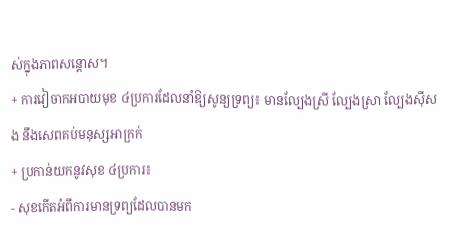ស់ក្នុងភាពសន្តោស។
+ ការវៀចាកអបាយមុខ ៤ប្រការដែលនាំឱ្យសូន្យទ្រព្យ៖ មានល្បែងស្រី ល្បែងស្រា ល្បែងស៊ីសង នឹងសេពគប់មនុស្សអាក្រក់
+ ប្រកាន់យកនូវសុខ ៤ប្រការ៖
- សុខកើតអំពីការមានទ្រព្យដែលបានមក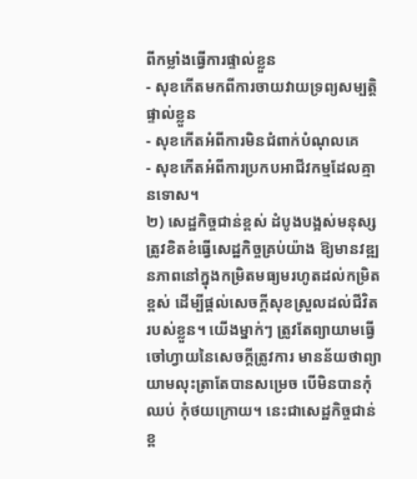ពីកម្លាំងធ្វើការផ្ទាល់ខ្លួន
- សុខកើតមកពីការចាយវាយទ្រព្យសម្បត្តិផ្ទាល់ខ្លួន
- សុខកើតអំពីការមិនជំពាក់បំណុលគេ
- សុខកើតអំពីការប្រកបអាជីវកម្មដែលគ្មានទោស។
២) សេដ្ឋកិច្ចជាន់ខ្ពស់ ដំបូងបង្អស់មនុស្សត្រូវខិតខំធ្វើសេដ្ឋកិច្ចគ្រប់យ៉ាង ឱ្យមានវឌ្ឍនភាពនៅក្នុងកម្រិតមធ្យមរហូតដល់កម្រិតខ្ពស់ ដើម្បីផ្តល់សេចក្តីសុខស្រួលដល់ជីវិតរបស់ខ្លួន។ យើងម្នាក់ៗ ត្រូវតែព្យាយាមធ្វើចៅហ្វាយនៃសេចក្តីត្រូវការ មានន័យថាព្យាយាមលុះត្រាតែបានសម្រេច បើមិនបានកុំឈប់ កុំថយក្រោយ។ នេះជាសេដ្ឋកិច្ចជាន់ខ្ព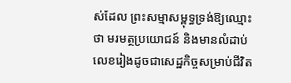ស់ដែល ព្រះសម្មាសម្ពុទ្ធទ្រង់ឱ្យឈ្មោះថា មរមត្ថប្រយោជន៍ និងមានលំដាប់លេខរៀងដូចជាសេដ្ឋកិច្ចសម្រាប់ជីវិត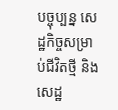បច្ចុប្បន្ន សេដ្ឋកិច្ចសម្រាប់ជីវិតថ្មី និងសេដ្ឋ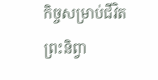កិច្ចសម្រាប់ជីវិតព្រះនិព្វា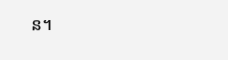ន។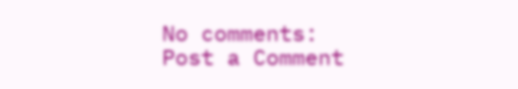No comments:
Post a Comment